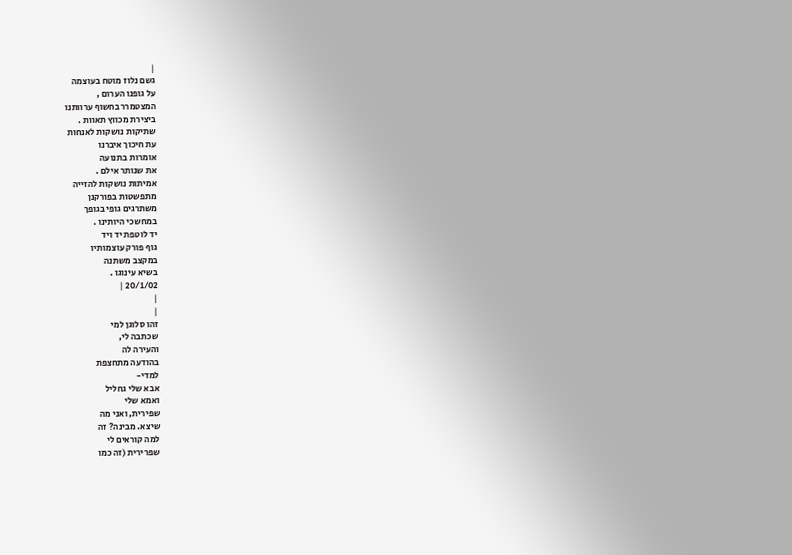|
גשם נלוז מוטח בעוצמה
על גופנו הערום ,
המצטמרר בחשוף ערוותנו
ביצירת מכווץ תאוות .
שתיקות נושקות לאנחות
עת חיכוך איברנו
אומרות בתנועה
את שנותר אילם .
אמיתות נושקות להזייה
מתפשטות בפורקנן
משתרגים גופי בגופך
במחשכי היותינו .
יד לוטפת יד ויד
גוף פורק עוצמותיו
במקצב משתנה
בשיא עינוגו .
20/1/02 |
|
|
זהו סלוגן למי
שכתבה לי,
והעירה לה
בהודעה מתחצפת
למדי-
אבא שלי גחליל
ואמא שלי
שפירית, ואני מה
שיצא. מבינה? זה
למה קוראים לי
שפרירית (זה כמו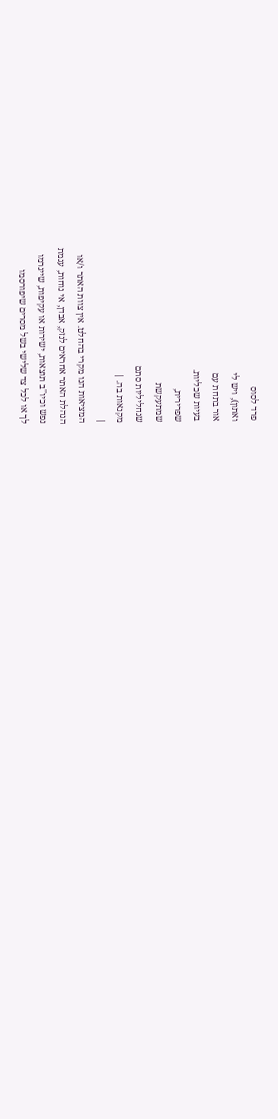פרד לסוס
ואתון), ויש לי
אור בתחת עם
בעיות שכליות.
שפרירית,
שמתעקשת
שגחליליות סתם
מקנאות בה. |
|
המציאות הנו מקרי בהחלט. אין צוות האתר ו/או
הנהלת האתר אחראים לנזק, אבדן, אי נוחות, עגמת
נפש וכיו''ב תוצאות, ישירות או עקיפות, שייגרמו
לך או לכל צד שלישי בשל מסרים שיפורסמו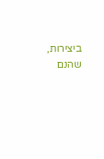ביצירות, שהנם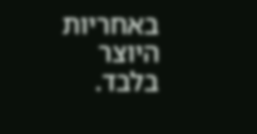באחריות היוצר בלבד.